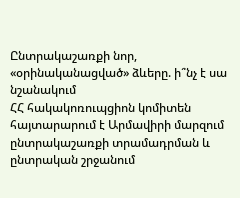Ընտրակաշառքի նոր, «օրինականացված» ձևերը. ի՞նչ է սա նշանակում
ՀՀ հակակոռուպցիոն կոմիտեն հայտարարում է Արմավիրի մարզում ընտրակաշառքի տրամադրման և ընտրական շրջանում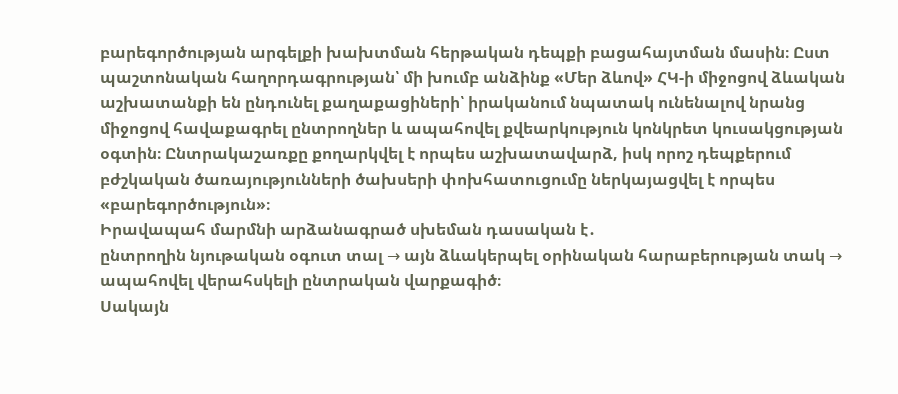բարեգործության արգելքի խախտման հերթական դեպքի բացահայտման մասին։ Ըստ պաշտոնական հաղորդագրության՝ մի խումբ անձինք «Մեր ձևով» ՀԿ-ի միջոցով ձևական աշխատանքի են ընդունել քաղաքացիների՝ իրականում նպատակ ունենալով նրանց միջոցով հավաքագրել ընտրողներ և ապահովել քվեարկություն կոնկրետ կուսակցության օգտին։ Ընտրակաշառքը քողարկվել է որպես աշխատավարձ, իսկ որոշ դեպքերում բժշկական ծառայությունների ծախսերի փոխհատուցումը ներկայացվել է որպես «բարեգործություն»։
Իրավապահ մարմնի արձանագրած սխեման դասական է․
ընտրողին նյութական օգուտ տալ → այն ձևակերպել օրինական հարաբերության տակ → ապահովել վերահսկելի ընտրական վարքագիծ։
Սակայն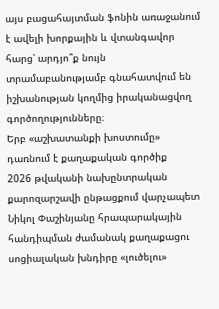այս բացահայտման ֆոնին առաջանում է ավելի խորքային և վտանգավոր հարց՝ արդյո՞ք նույն տրամաբանությամբ գնահատվում են իշխանության կողմից իրականացվող գործողությունները։
Երբ «աշխատանքի խոստումը» դառնում է քաղաքական գործիք
2026 թվականի նախընտրական քարոզարշավի ընթացքում վարչապետ Նիկոլ Փաշինյանը հրապարակային հանդիպման ժամանակ քաղաքացու սոցիալական խնդիրը «լուծելու»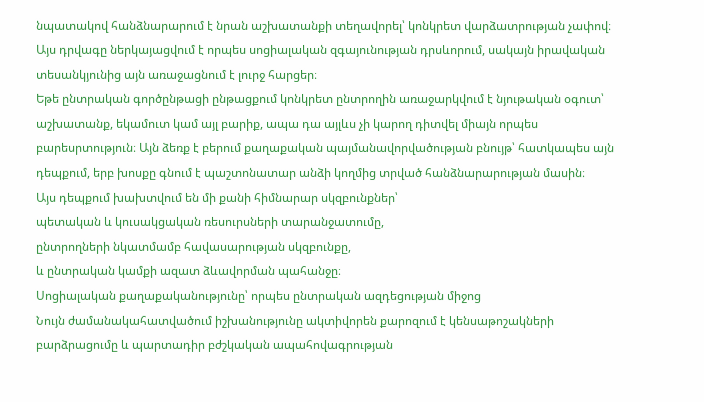նպատակով հանձնարարում է նրան աշխատանքի տեղավորել՝ կոնկրետ վարձատրության չափով։ Այս դրվագը ներկայացվում է որպես սոցիալական զգայունության դրսևորում, սակայն իրավական տեսանկյունից այն առաջացնում է լուրջ հարցեր։
Եթե ընտրական գործընթացի ընթացքում կոնկրետ ընտրողին առաջարկվում է նյութական օգուտ՝ աշխատանք, եկամուտ կամ այլ բարիք, ապա դա այլևս չի կարող դիտվել միայն որպես բարեսրտություն։ Այն ձեռք է բերում քաղաքական պայմանավորվածության բնույթ՝ հատկապես այն դեպքում, երբ խոսքը գնում է պաշտոնատար անձի կողմից տրված հանձնարարության մասին։
Այս դեպքում խախտվում են մի քանի հիմնարար սկզբունքներ՝
պետական և կուսակցական ռեսուրսների տարանջատումը,
ընտրողների նկատմամբ հավասարության սկզբունքը,
և ընտրական կամքի ազատ ձևավորման պահանջը։
Սոցիալական քաղաքականությունը՝ որպես ընտրական ազդեցության միջոց
Նույն ժամանակահատվածում իշխանությունը ակտիվորեն քարոզում է կենսաթոշակների բարձրացումը և պարտադիր բժշկական ապահովագրության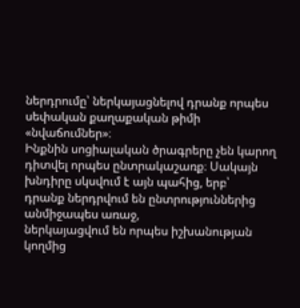ներդրումը՝ ներկայացնելով դրանք որպես սեփական քաղաքական թիմի «նվաճումներ»։
Ինքնին սոցիալական ծրագրերը չեն կարող դիտվել որպես ընտրակաշառք։ Սակայն խնդիրը սկսվում է այն պահից, երբ՝
դրանք ներդրվում են ընտրություններից անմիջապես առաջ,
ներկայացվում են որպես իշխանության կողմից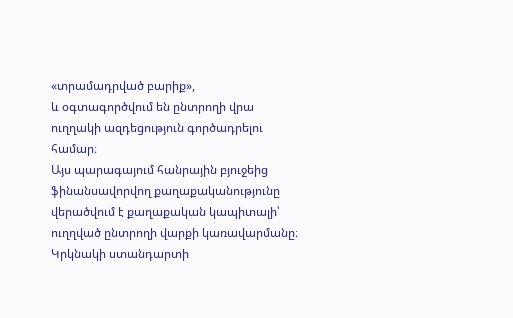«տրամադրված բարիք»,
և օգտագործվում են ընտրողի վրա ուղղակի ազդեցություն գործադրելու համար։
Այս պարագայում հանրային բյուջեից ֆինանսավորվող քաղաքականությունը վերածվում է քաղաքական կապիտալի՝ ուղղված ընտրողի վարքի կառավարմանը։
Կրկնակի ստանդարտի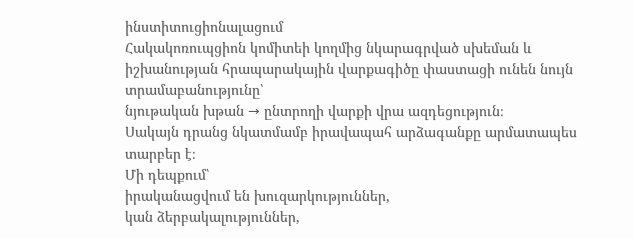ինստիտուցիոնալացում
Հակակոռուպցիոն կոմիտեի կողմից նկարագրված սխեման և իշխանության հրապարակային վարքագիծը փաստացի ունեն նույն տրամաբանությունը՝
նյութական խթան → ընտրողի վարքի վրա ազդեցություն։
Սակայն դրանց նկատմամբ իրավապահ արձագանքը արմատապես տարբեր է։
Մի դեպքում՝
իրականացվում են խուզարկություններ,
կան ձերբակալություններ,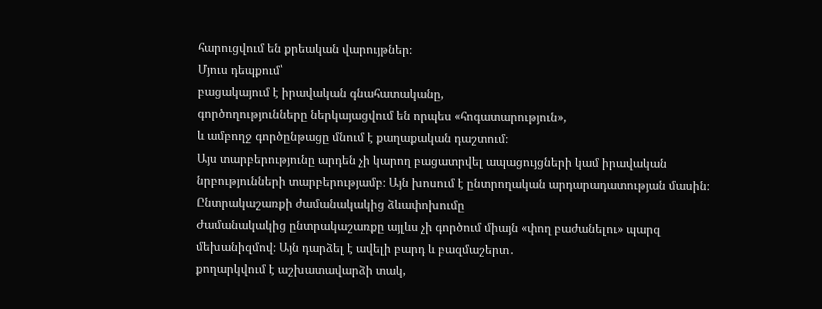հարուցվում են քրեական վարույթներ։
Մյուս դեպքում՝
բացակայում է իրավական գնահատականը,
գործողությունները ներկայացվում են որպես «հոգատարություն»,
և ամբողջ գործընթացը մնում է քաղաքական դաշտում։
Այս տարբերությունը արդեն չի կարող բացատրվել ապացույցների կամ իրավական նրբությունների տարբերությամբ։ Այն խոսում է ընտրողական արդարադատության մասին։
Ընտրակաշառքի ժամանակակից ձևափոխումը
Ժամանակակից ընտրակաշառքը այլևս չի գործում միայն «փող բաժանելու» պարզ մեխանիզմով։ Այն դարձել է ավելի բարդ և բազմաշերտ․
քողարկվում է աշխատավարձի տակ,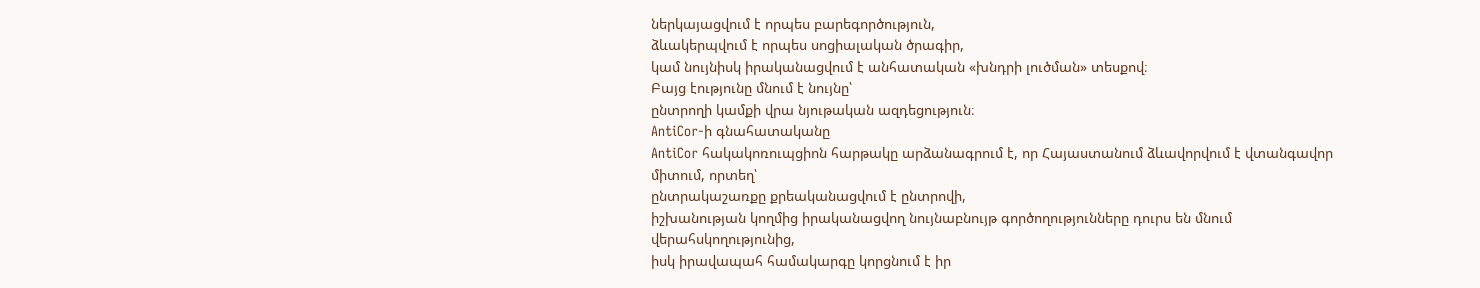ներկայացվում է որպես բարեգործություն,
ձևակերպվում է որպես սոցիալական ծրագիր,
կամ նույնիսկ իրականացվում է անհատական «խնդրի լուծման» տեսքով։
Բայց էությունը մնում է նույնը՝
ընտրողի կամքի վրա նյութական ազդեցություն։
AntiCor-ի գնահատականը
AntiCor հակակոռուպցիոն հարթակը արձանագրում է, որ Հայաստանում ձևավորվում է վտանգավոր միտում, որտեղ՝
ընտրակաշառքը քրեականացվում է ընտրովի,
իշխանության կողմից իրականացվող նույնաբնույթ գործողությունները դուրս են մնում վերահսկողությունից,
իսկ իրավապահ համակարգը կորցնում է իր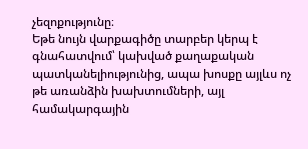չեզոքությունը։
Եթե նույն վարքագիծը տարբեր կերպ է գնահատվում՝ կախված քաղաքական պատկանելիությունից, ապա խոսքը այլևս ոչ թե առանձին խախտումների, այլ համակարգային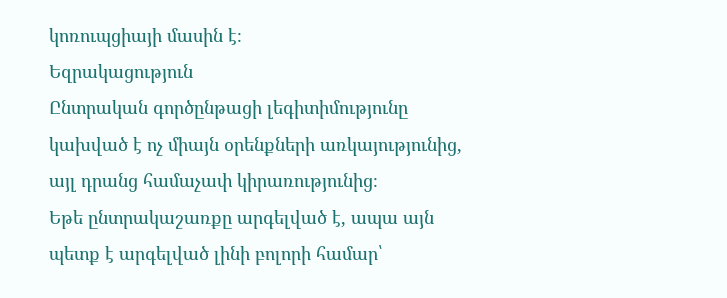կոռուպցիայի մասին է։
Եզրակացություն
Ընտրական գործընթացի լեգիտիմությունը կախված է ոչ միայն օրենքների առկայությունից, այլ դրանց համաչափ կիրառությունից։
Եթե ընտրակաշառքը արգելված է, ապա այն պետք է արգելված լինի բոլորի համար՝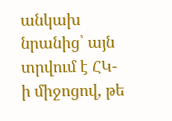անկախ նրանից՝ այն տրվում է ՀԿ-ի միջոցով, թե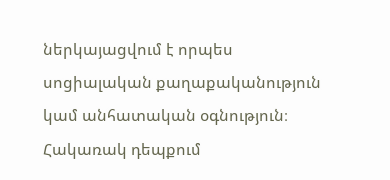ներկայացվում է որպես սոցիալական քաղաքականություն կամ անհատական օգնություն։
Հակառակ դեպքում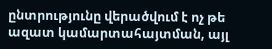ընտրությունը վերածվում է ոչ թե ազատ կամարտահայտման, այլ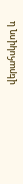վերահսկվող և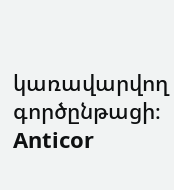կառավարվող գործընթացի։
Anticor